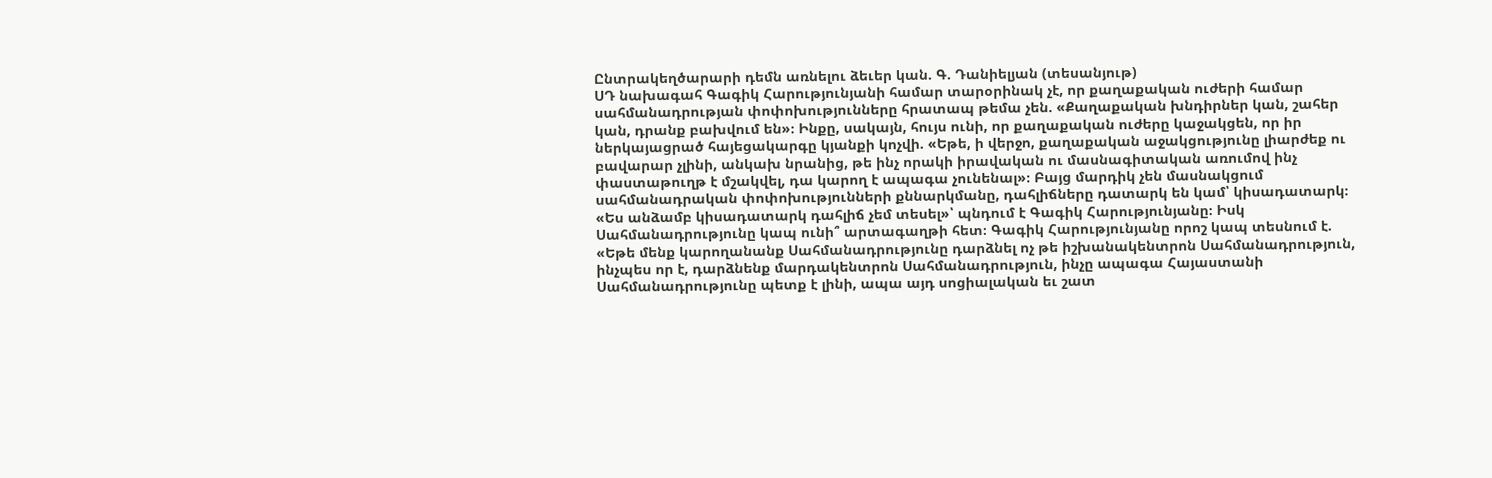Ընտրակեղծարարի դեմն առնելու ձեւեր կան. Գ. Դանիելյան (տեսանյութ)
ՍԴ նախագահ Գագիկ Հարությունյանի համար տարօրինակ չէ, որ քաղաքական ուժերի համար սահմանադրության փոփոխությունները հրատապ թեմա չեն. «Քաղաքական խնդիրներ կան, շահեր կան, դրանք բախվում են»։ Ինքը, սակայն, հույս ունի, որ քաղաքական ուժերը կաջակցեն, որ իր ներկայացրած հայեցակարգը կյանքի կոչվի. «Եթե, ի վերջո, քաղաքական աջակցությունը լիարժեք ու բավարար չլինի, անկախ նրանից, թե ինչ որակի իրավական ու մասնագիտական առումով ինչ փաստաթուղթ է մշակվել, դա կարող է ապագա չունենալ»։ Բայց մարդիկ չեն մասնակցում սահմանադրական փոփոխությունների քննարկմանը, դահլիճները դատարկ են կամ՝ կիսադատարկ։ «Ես անձամբ կիսադատարկ դահլիճ չեմ տեսել»՝ պնդում է Գագիկ Հարությունյանը։ Իսկ Սահմանադրությունը կապ ունի՞ արտագաղթի հետ։ Գագիկ Հարությունյանը որոշ կապ տեսնում է. «Եթե մենք կարողանանք Սահմանադրությունը դարձնել ոչ թե իշխանակենտրոն Սահմանադրություն, ինչպես որ է, դարձնենք մարդակենտրոն Սահմանադրություն, ինչը ապագա Հայաստանի Սահմանադրությունը պետք է լինի, ապա այդ սոցիալական եւ շատ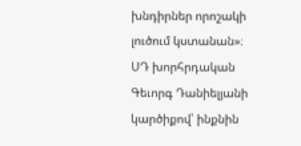խնդիրներ որոշակի լուծում կստանան»։ ՍԴ խորհրդական Գեւորգ Դանիելյանի կարծիքով՝ ինքնին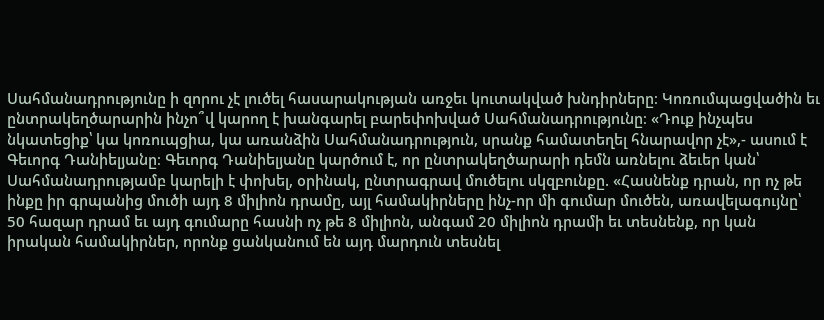Սահմանադրությունը ի զորու չէ լուծել հասարակության առջեւ կուտակված խնդիրները։ Կոռումպացվածին եւ ընտրակեղծարարին ինչո՞վ կարող է խանգարել բարեփոխված Սահմանադրությունը։ «Դուք ինչպես նկատեցիք՝ կա կոռուպցիա, կա առանձին Սահմանադրություն, սրանք համատեղել հնարավոր չէ»,- ասում է Գեւորգ Դանիելյանը։ Գեւորգ Դանիելյանը կարծում է, որ ընտրակեղծարարի դեմն առնելու ձեւեր կան՝ Սահմանադրությամբ կարելի է փոխել, օրինակ, ընտրագրավ մուծելու սկզբունքը. «Հասնենք դրան, որ ոչ թե ինքը իր գրպանից մուծի այդ 8 միլիոն դրամը, այլ համակիրները ինչ-որ մի գումար մուծեն, առավելագույնը՝ 50 հազար դրամ եւ այդ գումարը հասնի ոչ թե 8 միլիոն, անգամ 20 միլիոն դրամի եւ տեսնենք, որ կան իրական համակիրներ, որոնք ցանկանում են այդ մարդուն տեսնել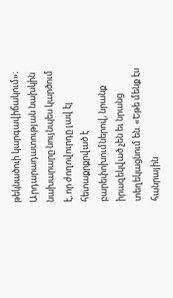թեկնածուի կարգավիճակում»։ Արդարադատության նախկին նախարարը նույնպես կարծում է, որ ժողովուրդը լավ էլ հետաքրքրված է բարեփոխումներով, նրանք իրազեկված չեն եւ նրանց տեղեկացնում են. «Եթե մենք էս հանրային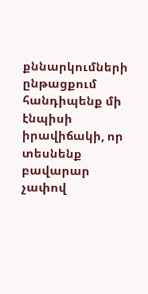քննարկումների ընթացքում հանդիպենք մի էնպիսի իրավիճակի, որ տեսնենք բավարար չափով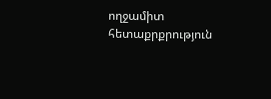ողջամիտ հետաքրքրություն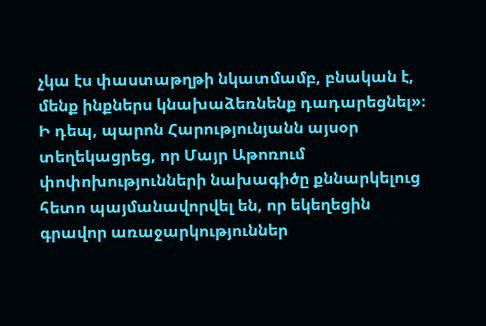չկա էս փաստաթղթի նկատմամբ, բնական է, մենք ինքներս կնախաձեռնենք դադարեցնել»։ Ի դեպ, պարոն Հարությունյանն այսօր տեղեկացրեց, որ Մայր Աթոռում փոփոխությունների նախագիծը քննարկելուց հետո պայմանավորվել են, որ եկեղեցին գրավոր առաջարկություններ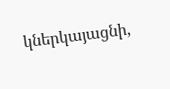կներկայացնի,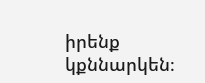իրենք կքննարկեն։